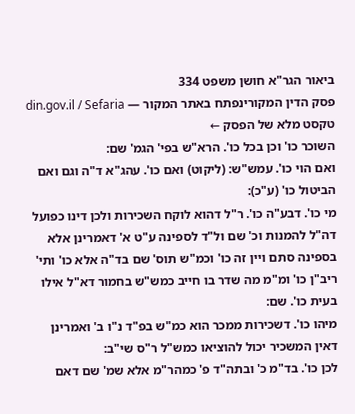ביאור הגר"א חושן משפט 334
פסק הדין המקורינפתח באתר המקור — din.gov.il / Sefaria
טקסט מלא של הפסק ←
השוכר כו' וכן בכל כו'. הרא"ש בפי' הגמ' שם:
ואם הוי כו'. עמש"ש: (ליקוט) ואם כו'. עהג"א ד"ה וגם ואם הביטול כו' (ע"כ):
מי כו'. דבע"ה כו'. ר"ל דהוא לוקח השכירות ולכן דינו כפועל דה"ל להמנות וכ' שם ול"ד לספינה ע"ט א' דאמרינן אלא בספינה סתם ויין זה כו' וכמ"ש תוס' שם בד"ה אלא כו' ותי' ריב"ן כו' ומ"מ מה שדר בו חייב כמש"ש בחמור דא"ל אילו בעית כו'. שם:
מיהו כו'. דשכירות ממכר הוא כמ"ש בפ"ד נ"ו ב' ואמרינן דאין המשכיר יכול להוציאו כמש"ל ר"ס שי"ב:
לכן כו'. בד"מ כ' ובתה"ד פ' כמהר"מ אלא שמ' שם דאם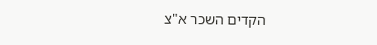הקדים השכר א"צ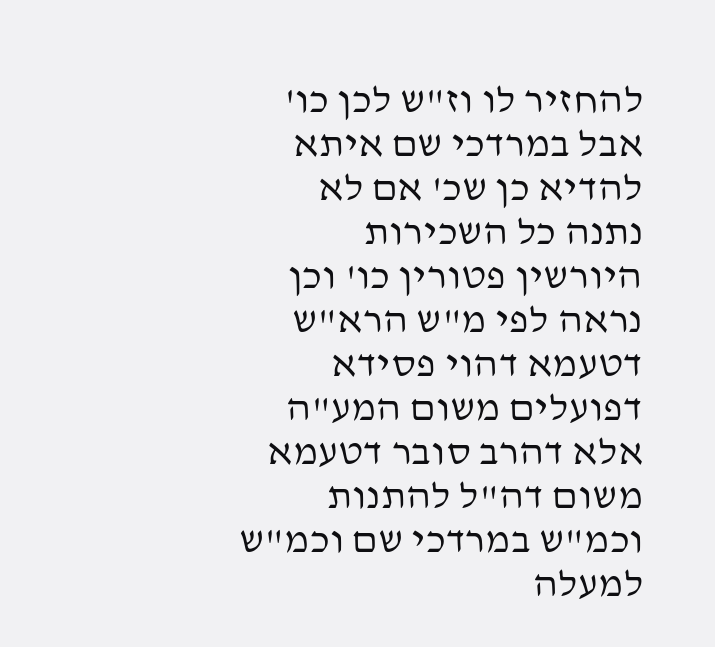להחזיר לו וז"ש לכן כו' אבל במרדכי שם איתא להדיא כן שכ' אם לא נתנה כל השכירות היורשין פטורין כו' וכן נראה לפי מ"ש הרא"ש דטעמא דהוי פסידא דפועלים משום המע"ה אלא דהרב סובר דטעמא משום דה"ל להתנות וכמ"ש במרדכי שם וכמ"ש למעלה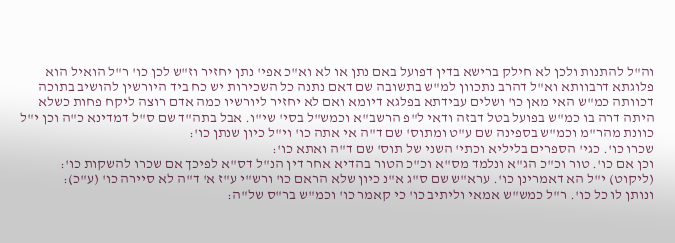וה"ל להתנות ולכן לא חילק ברישא בדין דפועל באם נתן או לא וא"כ אפי' נתן יחזיר וז"ש לכן כו' ר"ל הואיל הוא פלוגתא דרבוותא וא"ל דהרב נתכוון למ"ש בתשובה שם דאם נתנה כל השכירות יש כח ביד היורשין להושיב בתוכה דכוותה כמ"ש האי מאן כו' ושלים עבידתא בפלגא דיומא ואם לא יחזיר ליורשיו כמה אדם רוצה ליקח פחות כשלא היתה דרה בו כמ"ש בפועל בטל דבזה ודאי ל"פ הרשב"א וכמש"ל בסי' שי"ו. אבל בתה"ד שם ס"ל דמדינא כ"ה וכן י"ל כוונת מהר"מ וכמ"ש בספינה שם ע"ט ומתוס' שם ד"ה אי אתה כו' וי"ל כיון שנתן כו':
שכרו כו'. כגי' הספרים בליליא וכתי' השני של תוס' שם ד"ה ואתא כו':
וכן אם כו'. טור וכ"כ הג"א ונלמד מס"א וכ"כ הטור בהדיא אחר דין הנ"ל דס"א לפיכך אם שכרו להשקות כו':
(ליקוט) י"ל הא דאמרינן כו'. ערא"ש שם ס"ג א"נ כיון שלא הראם כו' ורש"י ע"ז א' ד"ה לא סיירה כו' (ע"כ):
ונותן לו כל כו'. ר"ל כמש"ש אמאי וליתיב כו' כי קאמר כו' וכמ"ש בר"ס של"ה: